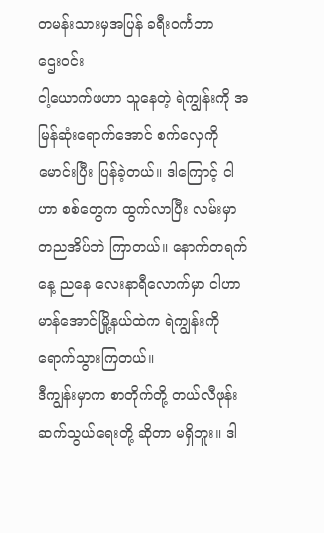တမန်းသားမှအပြန် ခရီးဝင်္ကဘာ
ဌေးဝင်း
ငါ့ယောက်ဖဟာ သူနေတဲ့ ရဲကျွန်းကို အမြန်ဆုံးရောက်အောင် စက်လှေကို မောင်းပြီး ပြန်ခဲ့တယ်။ ဒါကြောင့် ငါဟာ စစ်တွေက ထွက်လာပြီး လမ်းမှာ တညအိပ်ဘဲ ကြာတယ်။ နောက်တရက်နေ့ ညနေ လေးနာရီလောက်မှာ ငါဟာ မာန်အောင်မြို့နယ်ထဲက ရဲကျွန်းကို ရောက်သွားကြတယ်။
ဒီကျွန်းမှာက စာတိုက်တို့ တယ်လီဖုန်း ဆက်သွယ်ရေးတို့ ဆိုတာ မရှိဘူး။ ဒါ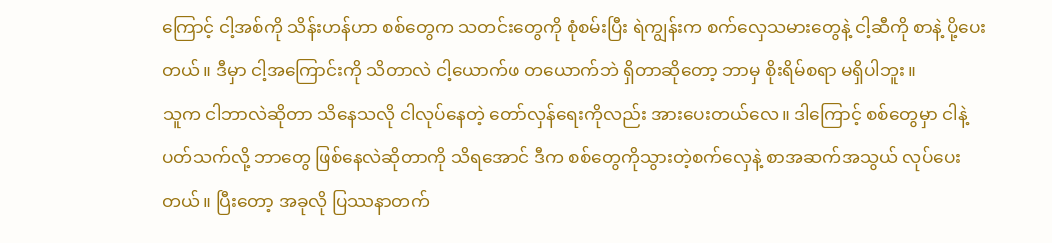ကြောင့် ငါ့အစ်ကို သိန်းဟန်ဟာ စစ်တွေက သတင်းတွေကို စုံစမ်းပြီး ရဲကျွန်းက စက်လှေသမားတွေနဲ့ ငါ့ဆီကို စာနဲ့ ပို့ပေးတယ်။ ဒီမှာ ငါ့အကြောင်းကို သိတာလဲ ငါ့ယောက်ဖ တယောက်ဘဲ ရှိတာဆိုတော့ ဘာမှ စိုးရိမ်စရာ မရှိပါဘူး။
သူက ငါဘာလဲဆိုတာ သိနေသလို ငါလုပ်နေတဲ့ တော်လှန်ရေးကိုလည်း အားပေးတယ်လေ။ ဒါကြောင့် စစ်တွေမှာ ငါနဲ့ ပတ်သက်လို့ ဘာတွေ ဖြစ်နေလဲဆိုတာကို သိရအောင် ဒီက စစ်တွေကိုသွားတဲ့စက်လှေနဲ့ စာအဆက်အသွယ် လုပ်ပေးတယ်။ ပြီးတော့ အခုလို ပြဿနာတက်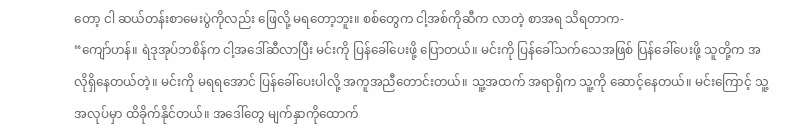တော့ ငါ ဆယ်တန်းစာမေးပွဲကိုလည်း ဖြေလို့ မရတော့ဘူး။ စစ်တွေက ငါ့အစ်ကိုဆီက လာတဲ့ စာအရ သိရတာက-
“ကျော်ဟန်။ ရဲဒုအုပ်ဘစိန်က ငါ့အဒေါ်ဆီလာပြီး မင်းကို ပြန်ခေါ်ပေးဖို့ ပြောတယ်။ မင်းကို ပြန်ခေါ်သက်သေအဖြစ် ပြန်ခေါ်ပေးဖို့ သူတို့က အလိုရှိနေတယ်တဲ့။ မင်းကို မရရအောင် ပြန်ခေါ်ပေးပါလို့ အကူအညီတောင်းတယ်။ သူ့အထက် အရာရှိက သူ့ကို ဆောင့်နေတယ်။ မင်းကြောင့် သူ့အလုပ်မှာ ထိခိုက်နိုင်တယ်။ အဒေါ်တွေ မျက်နှာကိုထောက်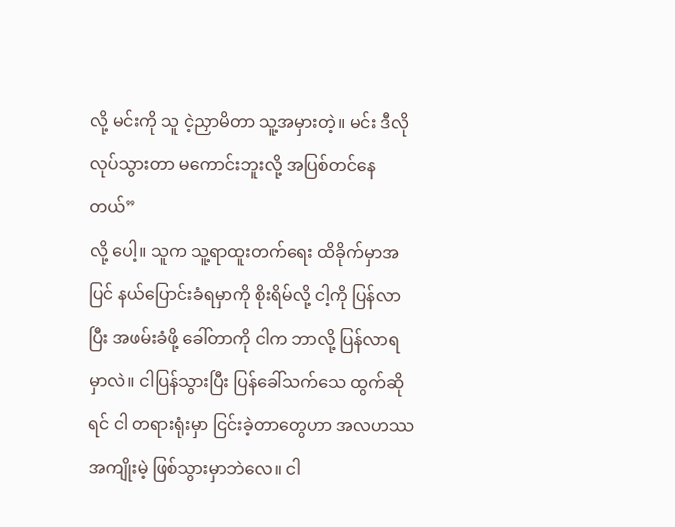လို့ မင်းကို သူ ငဲ့ညှာမိတာ သူ့အမှားတဲ့။ မင်း ဒီလိုလုပ်သွားတာ မကောင်းဘူးလို့ အပြစ်တင်နေတယ်”
လို့ ပေါ့။ သူက သူ့ရာထူးတက်ရေး ထိခိုက်မှာအပြင် နယ်ပြောင်းခံရမှာကို စိုးရိမ်လို့ ငါ့ကို ပြန်လာပြီး အဖမ်းခံဖို့ ခေါ်တာကို ငါက ဘာလို့ ပြန်လာရမှာလဲ။ ငါပြန်သွားပြီး ပြန်ခေါ်သက်သေ ထွက်ဆိုရင် ငါ တရားရုံးမှာ ငြင်းခဲ့တာတွေဟာ အလဟဿ အကျိုးမဲ့ ဖြစ်သွားမှာဘဲလေ။ ငါ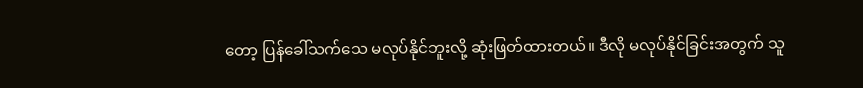တော့ ပြန်ခေါ်သက်သေ မလုပ်နိုင်ဘူးလို့ ဆုံးဖြတ်ထားတယ်။ ဒီလို မလုပ်နိုင်ခြင်းအတွက် သူ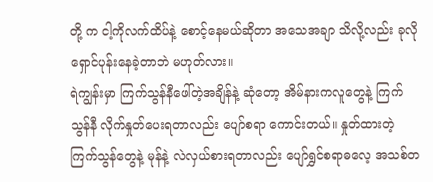တို့ က ငါ့ကိုလက်ထိပ်နဲ့ စောင့်နေမယ်ဆိုတာ အသေအချာ သိလို့လည်း ခုလို ရှောင်ပုန်းနေခဲ့တာဘဲ မဟုတ်လား။
ရဲကျွန်းမှာ ကြက်သွန်နီဖေါ်တဲ့အချိန်နဲ့ ဆုံတော့ အိမ်နားကလူတွေနဲ့ ကြက်သွန်နီ လိုက်နှုတ်ပေးရတာလည်း ပျော်စရာ ကောင်းတယ်။ နှုတ်ထားတဲ့ ကြက်သွန်တွေနဲ့ မုန်နဲ့ လဲလှယ်စားရတာလည်း ပျော်ရွှင်စရာဓလေ့ အသစ်တ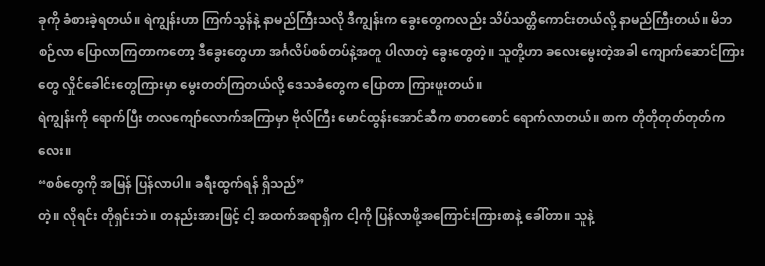ခုကို ခံစားခဲ့ရတယ်။ ရဲကျွန်းဟာ ကြက်သွန်နဲ့ နာမည်ကြီးသလို ဒီကျွန်းက ခွေးတွေကလည်း သိပ်သတ္တိကောင်းတယ်လို့ နာမည်ကြီးတယ်။ မိဘစဉ်လာ ပြောလာကြတာကတော့ ဒီခွေးတွေဟာ အင်္ဂလိပ်စစ်တပ်နဲ့အတူ ပါလာတဲ့ ခွေးတွေတဲ့။ သူတို့ဟာ ခလေးမွေးတဲ့အခါ ကျောက်ဆောင်ကြားတွေ လှိုင်ခေါင်းတွေကြားမှာ မွေးတတ်ကြတယ်လို့ ဒေသခံတွေက ပြောတာ ကြားဖူးတယ်။
ရဲကျွန်းကို ရောက်ပြီး တလကျော်လောက်အကြာမှာ ဗိုလ်ကြီး မောင်ထွန်းအောင်ဆီက စာတစောင် ရောက်လာတယ်။ စာက တိုတိုတုတ်တုတ်ကလေး။
“စစ်တွေကို အမြန် ပြန်လာပါ။ ခရီးထွက်ရန် ရှိသည်”
တဲ့။ လိုရင်း တိုရှင်းဘဲ။ တနည်းအားဖြင့် ငါ့ အထက်အရာရှိက ငါ့ကို ပြန်လာဖို့အကြောင်းကြားစာနဲ့ ခေါ်တာ။ သူနဲ့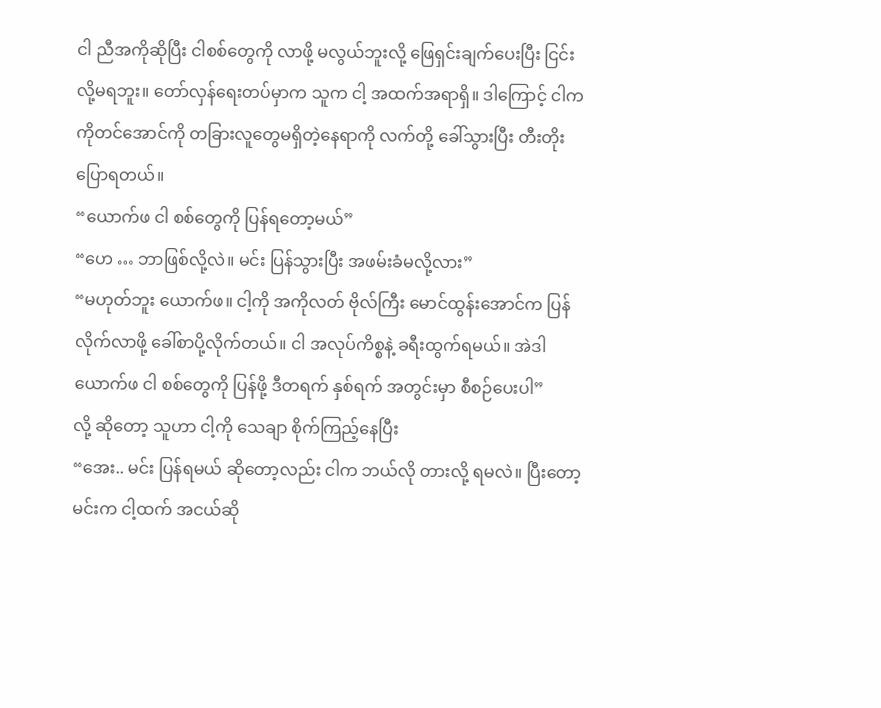ငါ ညီအကိုဆိုပြီး ငါစစ်တွေကို လာဖို့ မလွယ်ဘူးလို့ ဖြေရှင်းချက်ပေးပြီး ငြင်းလို့မရဘူး။ တော်လှန်ရေးတပ်မှာက သူက ငါ့ အထက်အရာရှိ။ ဒါကြောင့် ငါက ကိုတင်အောင်ကို တခြားလူတွေမရှိတဲ့နေရာကို လက်တို့ ခေါ်သွားပြီး တီးတိုး ပြောရတယ်။
“ယောက်ဖ ငါ စစ်တွေကို ပြန်ရတော့မယ်”
“ဟေ … ဘာဖြစ်လို့လဲ။ မင်း ပြန်သွားပြီး အဖမ်းခံမလို့လား”
“မဟုတ်ဘူး ယောက်ဖ။ ငါ့ကို အကိုလတ် ဗိုလ်ကြီး မောင်ထွန်းအောင်က ပြန်လိုက်လာဖို့ ခေါ်စာပို့လိုက်တယ်။ ငါ အလုပ်ကိစ္စနဲ့ ခရီးထွက်ရမယ်။ အဲဒါ ယောက်ဖ ငါ စစ်တွေကို ပြန်ဖို့ ဒီတရက် နှစ်ရက် အတွင်းမှာ စီစဉ်ပေးပါ”
လို့ ဆိုတော့ သူဟာ ငါ့ကို သေချာ စိုက်ကြည့်နေပြီး
“အေး.. မင်း ပြန်ရမယ် ဆိုတော့လည်း ငါက ဘယ်လို တားလို့ ရမလဲ။ ပြီးတော့ မင်းက ငါ့ထက် အငယ်ဆို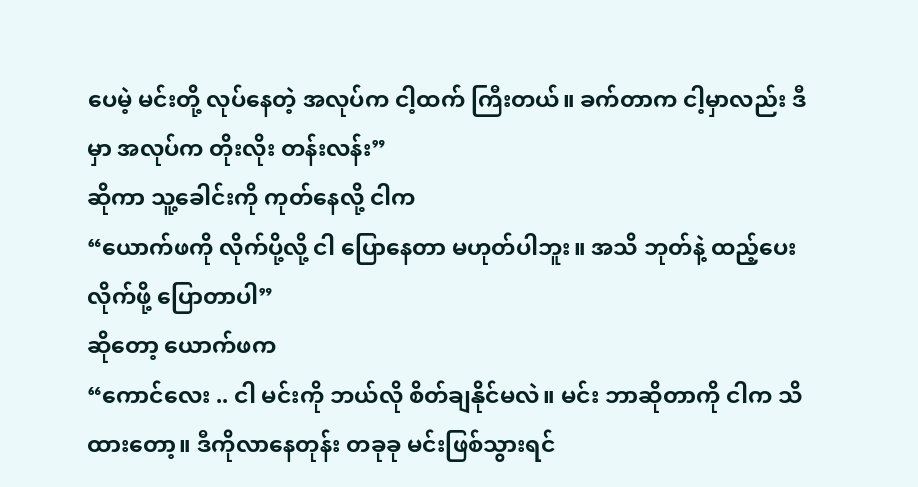ပေမဲ့ မင်းတို့ လုပ်နေတဲ့ အလုပ်က ငါ့ထက် ကြီးတယ်။ ခက်တာက ငါ့မှာလည်း ဒီမှာ အလုပ်က တိုးလိုး တန်းလန်း”
ဆိုကာ သူ့ခေါင်းကို ကုတ်နေလို့ ငါက
“ယောက်ဖကို လိုက်ပို့လို့ ငါ ပြောနေတာ မဟုတ်ပါဘူး။ အသိ ဘုတ်နဲ့ ထည့်ပေးလိုက်ဖို့ ပြောတာပါ”
ဆိုတော့ ယောက်ဖက
“ကောင်လေး .. ငါ မင်းကို ဘယ်လို စိတ်ချနိုင်မလဲ။ မင်း ဘာဆိုတာကို ငါက သိထားတော့။ ဒီကိုလာနေတုန်း တခုခု မင်းဖြစ်သွားရင်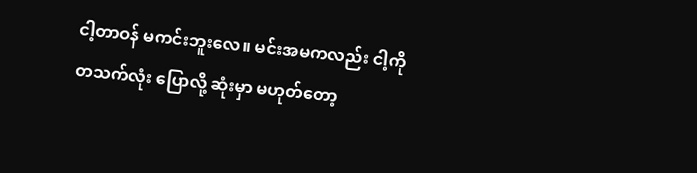ငါ့တာဝန် မကင်းဘူးလေ။ မင်းအမကလည်း ငါ့ကို တသက်လုံး ပြောလို့ ဆုံးမှာ မဟုတ်တော့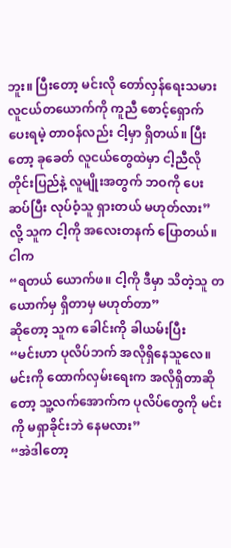ဘူး။ ပြီးတော့ မင်းလို တော်လှန်ရေးသမား လူငယ်တယောက်ကို ကူညီ စောင့်ရှောက်ပေးရမဲ့ တာဝန်လည်း ငါ့မှာ ရှိတယ်။ ပြီးတော့ ခုခေတ် လူငယ်တွေထဲမှာ ငါ့ညီလို တိုင်းပြည်နဲ့ လူမျိုးအတွက် ဘဝကို ပေးဆပ်ပြီး လုပ်ဝံ့သူ ရှားတယ် မဟုတ်လား”
လို့ သူက ငါ့ကို အလေးတနက် ပြောတယ်။ ငါက
“ရတယ် ယောက်ဖ။ ငါ့ကို ဒီမှာ သိတဲ့သူ တယောက်မှ ရှိတာမှ မဟုတ်တာ”
ဆိုတော့ သူက ခေါင်းကို ခါယမ်းပြီး
“မင်းဟာ ပုလိပ်ဘက် အလိုရှိနေသူလေ။ မင်းကို ထောက်လှမ်းရေးက အလိုရှိတာဆိုတော့ သူ့လက်အောက်က ပုလိပ်တွေကို မင်းကို မရှာခိုင်းဘဲ နေမလား”
“အဲဒါတော့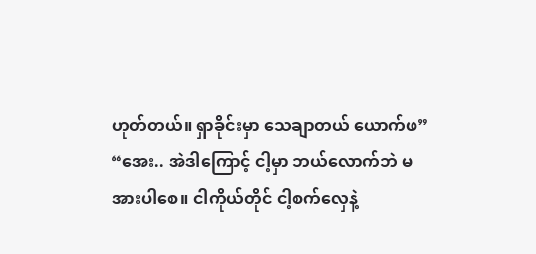ဟုတ်တယ်။ ရှာခိုင်းမှာ သေချာတယ် ယောက်ဖ”
“အေး.. အဲဒါကြောင့် ငါ့မှာ ဘယ်လောက်ဘဲ မအားပါစေ။ ငါကိုယ်တိုင် ငါ့စက်လှေနဲ့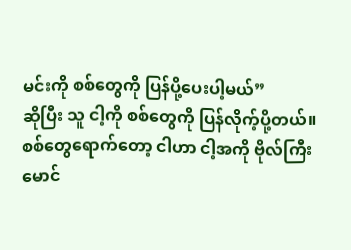မင်းကို စစ်တွေကို ပြန်ပို့ပေးပါ့မယ်”
ဆိုပြီး သူ ငါ့ကို စစ်တွေကို ပြန်လိုက့်ပို့တယ်။
စစ်တွေရောက်တော့ ငါဟာ ငါ့အကို ဗိုလ်ကြီး မောင်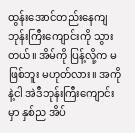ထွန်းအောင်တည်းနေကျ ဘုန်းကြီးကျောင်းကို သွားတယ်။ အိမ်ကို ပြန့်လို့က မဖြစ်ဘူး မဟုတ်လား။ အကိုနဲ့ငါ အဲဒီဘုန်းကြီးကျောင်းမှာ နှစ်ည အိပ်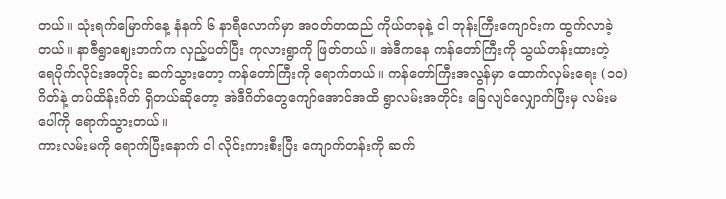တယ်။ သုံးရက်မြောက်နေ့ နံနက် ၆ နာရီလောက်မှာ အဝတ်တထည် ကိုယ်တခုနဲ့ ငါ ဘုန်းကြီးကျောင်းက ထွက်လာခဲ့တယ်။ နာဇီရွာဈေးဘက်က လှည့်ပတ်ပြီး ကုလားရွာကို ဖြတ်တယ်။ အဲဒီကနေ ကန်တော်ကြီးကို သွယ်တန်းထားတဲ့ ရေပိုက်လိုင်းအတိုင်း ဆက်သွားတော့ ကန်တော်ကြီးကို ရောက်တယ်။ ကန်တော်ကြီးအလွန်မှာ ထောက်လှမ်းရေး (၁၀) ဂိတ်နဲ့ တပ်ထိန်းဂိတ် ရှိတယ်ဆိုတော့ အဲဒီဂိတ်တွေကျော်အောင်အထိ ရွာလမ်းအတိုင်း ခြေလျင်လျှောက်ပြီးမှ လမ်းမပေါ်ကို ရောက်သွားတယ်။
ကားလမ်းမကို ရောက်ပြီးနောက် ငါ လိုင်းကားစီးပြီး ကျောက်တန်းကို ဆက်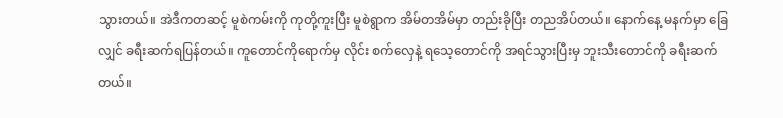သွားတယ်။ အဲဒီကတဆင့် မူစဲကမ်းကို ကုတို့ကူးပြီး မူစဲရွာက အိမ်တအိမ်မှာ တည်းခိုပြီး တညအိပ်တယ်။ နောက်နေ့ မနက်မှာ ခြေလျှင် ခရီးဆက်ရပြန်တယ်။ ကူတောင်ကိုရောက်မှ လိုင်း စက်လှေနဲ့ ရသေ့တောင်ကို အရင်သွားပြီးမှ ဘူးသီးတောင်ကို ခရီးဆက်တယ်။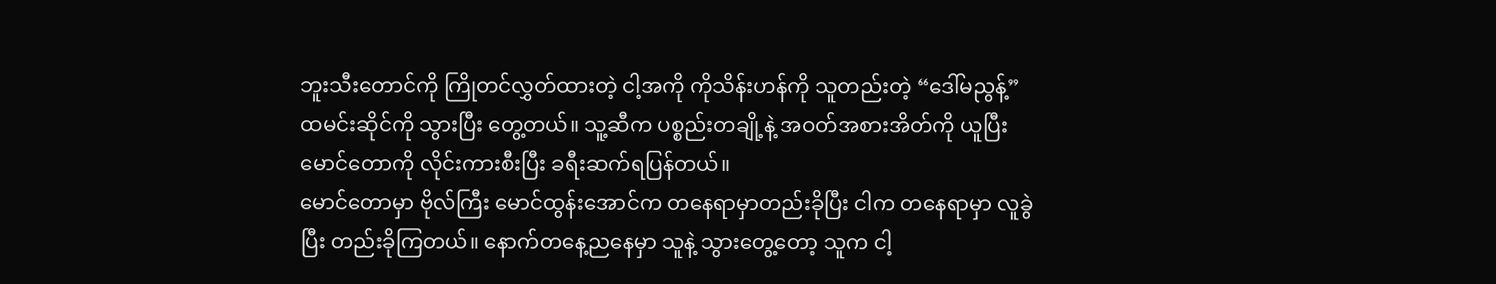ဘူးသီးတောင်ကို ကြိုတင်လွှတ်ထားတဲ့ ငါ့အကို ကိုသိန်းဟန်ကို သူတည်းတဲ့ “ဒေါ်မညွန့်” ထမင်းဆိုင်ကို သွားပြီး တွေ့တယ်။ သူ့ဆီက ပစ္စည်းတချို့နဲ့ အဝတ်အစားအိတ်ကို ယူပြီး မောင်တောကို လိုင်းကားစီးပြီး ခရီးဆက်ရပြန်တယ်။
မောင်တောမှာ ဗိုလ်ကြီး မောင်ထွန်းအောင်က တနေရာမှာတည်းခိုပြီး ငါက တနေရာမှာ လူခွဲပြီး တည်းခိုကြတယ်။ နောက်တနေ့ညနေမှာ သူနဲ့ သွားတွေ့တော့ သူက ငါ့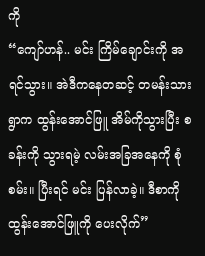ကို
“ကျော်ဟန်.. မင်း ကြိမ်ချောင်းကို အရင်သွား။ အဲဒီကနေတဆင့် တမန်းသားရွာက ထွန်းအောင်ဖြူ အိမ်ကိုသွားပြီး စခန်းကို သွားရမဲ့ လမ်းအခြအနေကို စုံစမ်း။ ပြီးရင် မင်း ပြန်လာခဲ့။ ဒီစာကို ထွန်းအောင်ဖြူကို ပေးလိုက်”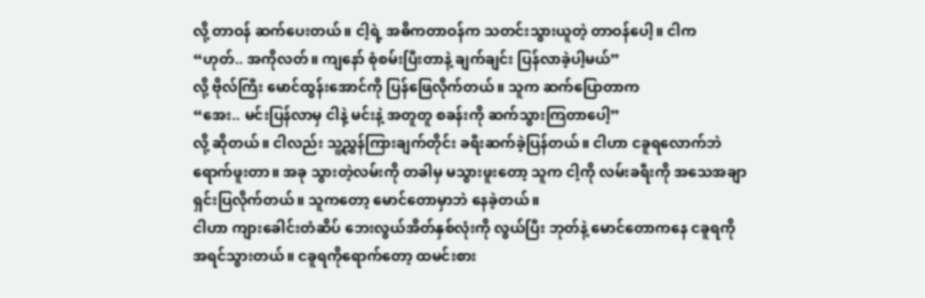လို့ တာဝန် ဆက်ပေးတယ်။ ငါ့ရဲ့ အဓိကတာဝန်က သတင်းသွားယူတဲ့ တာဝန်ပေါ့။ ငါက
“ဟုတ်.. အကိုလတ်။ ကျနော် စုံစမ်းပြီးတာနဲ့ ချက်ချင်း ပြန်လာခဲ့ပါ့မယ်”
လို့ ဗိုလ်ကြီး မောင်ထွန်းအောင်ကို ပြန်ဖြေလိုက်တယ်။ သူက ဆက်ပြောတာက
“အေး.. မင်းပြန်လာမှ ငါနဲ့ မင်းနဲ့ အတူတူ စခန်းကို ဆက်သွားကြတာပေါ့”
လို့ ဆိုတယ်။ ငါလည်း သူ့ညွှန်ကြားချက်တိုင်း ခရီးဆက်ခဲ့ပြန်တယ်။ ငါဟာ ငခူရလောက်ဘဲ ရောက်ဖူးတာ။ အခု သွားတဲ့လမ်းကို တခါမှ မသွားဖူးတော့ သူက ငါ့ကို လမ်းခရီးကို အသေအချာ ရှင်းပြလိုက်တယ်။ သူကတော့ မောင်တောမှာဘဲ နေခဲ့တယ်။
ငါဟာ ကျားခေါင်းတံဆိပ် ဘေးလွယ်အိတ်နှစ်လုံးကို လွယ်ပြီး ဘုတ်နဲ့ မောင်တောကနေ ငခူရကို အရင်သွားတယ်။ ငခူရကိုရောက်တော့ ထမင်းစား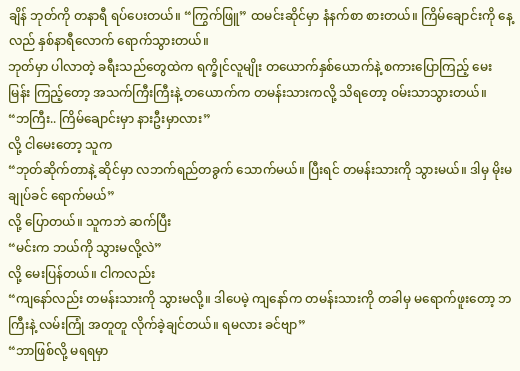ချိန် ဘုတ်ကို တနာရီ ရပ်ပေးတယ်။ “ကြွက်ဖြူ” ထမင်းဆိုင်မှာ နံနက်စာ စားတယ်။ ကြိမ်ချောင်းကို နေ့လည် နှစ်နာရီလောက် ရောက်သွားတယ်။
ဘုတ်မှာ ပါလာတဲ့ ခရီးသည်တွေထဲက ရက္ခိုင်လူမျိုး တယောက်နှစ်ယောက်နဲ့ စကားပြောကြည့် မေးမြန်း ကြည့်တော့ အသက်ကြီးကြီးနဲ့ တယောက်က တမန်းသားကလို့ သိရတော့ ဝမ်းသာသွားတယ်။
“ဘကြီး.. ကြိမ်ချောင်းမှာ နားဦးမှာလား”
လို့ ငါမေးတော့ သူက
“ဘုတ်ဆိုက်တာနဲ့ ဆိုင်မှာ လဘက်ရည်တခွက် သောက်မယ်။ ပြီးရင် တမန်းသားကို သွားမယ်။ ဒါမှ မိုးမချုပ်ခင် ရောက်မယ်”
လို့ ပြောတယ်။ သူကဘဲ ဆက်ပြီး
“မင်းက ဘယ်ကို သွားမလို့လဲ”
လို့ မေးပြန်တယ်။ ငါကလည်း
“ကျနော်လည်း တမန်းသားကို သွားမလို့။ ဒါပေမဲ့ ကျနော်က တမန်းသားကို တခါမှ မရောက်ဖူးတော့ ဘကြီးနဲ့ လမ်းကြုံ အတူတူ လိုက်ခဲ့ချင်တယ်။ ရမလား ခင်ဗျာ”
“ဘာဖြစ်လို့ မရရမှာ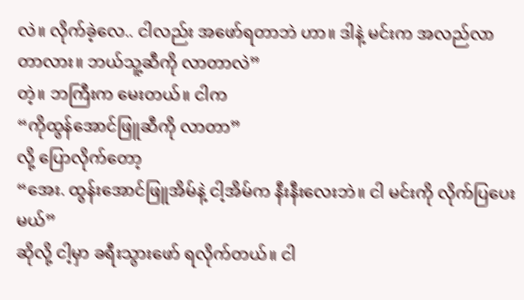လဲ။ လိုက်ခဲ့လေ.. ငါလည်း အဖော်ရတာဘဲ ဟာ။ ဒါနဲ့ မင်းက အလည်လာတာလား။ ဘယ်သူ့ဆီကို လာတာလဲ”
တဲ့။ ဘကြီးက မေးတယ်။ ငါက
“ကိုထွန်အောင်ဖြူဆီကို လာတာ”
လို့ ပြောလိုက်တော့
“အေး. ထွန်းအောင်ဖြူအိမ်နဲ့ ငါ့အိမ်က နီးနီးလေးဘဲ။ ငါ မင်းကို လိုက်ပြပေးမယ်”
ဆိုလို့ ငါ့မှာ ခရီးသွားဖော် ရလိုက်တယ်။ ငါ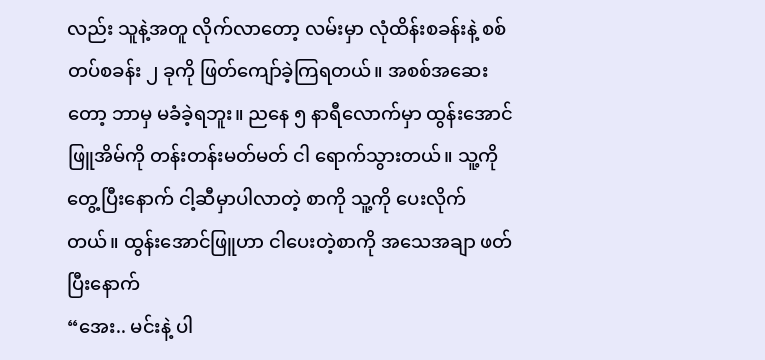လည်း သူနဲ့အတူ လိုက်လာတော့ လမ်းမှာ လုံထိန်းစခန်းနဲ့ စစ်တပ်စခန်း ၂ ခုကို ဖြတ်ကျော်ခဲ့ကြရတယ်။ အစစ်အဆေးတော့ ဘာမှ မခံခဲ့ရဘူး။ ညနေ ၅ နာရီလောက်မှာ ထွန်းအောင်ဖြူအိမ်ကို တန်းတန်းမတ်မတ် ငါ ရောက်သွားတယ်။ သူ့ကို တွေ့ပြီးနောက် ငါ့ဆီမှာပါလာတဲ့ စာကို သူ့ကို ပေးလိုက်တယ်။ ထွန်းအောင်ဖြူဟာ ငါပေးတဲ့စာကို အသေအချာ ဖတ်ပြီးနောက်
“အေး.. မင်းနဲ့ ပါ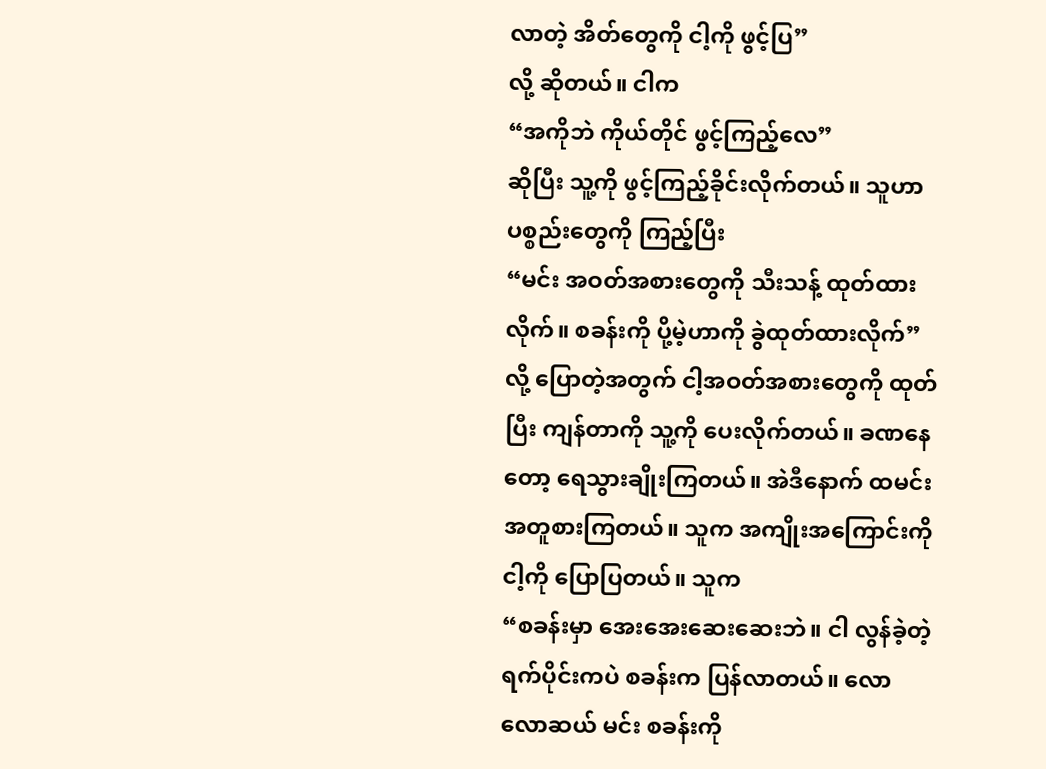လာတဲ့ အိတ်တွေကို ငါ့ကို ဖွင့်ပြ”
လို့ ဆိုတယ်။ ငါက
“အကိုဘဲ ကိုယ်တိုင် ဖွင့်ကြည့်လေ”
ဆိုပြီး သူ့ကို ဖွင့်ကြည့်ခိုင်းလိုက်တယ်။ သူဟာ ပစ္စည်းတွေကို ကြည့်ပြီး
“မင်း အဝတ်အစားတွေကို သီးသန့် ထုတ်ထားလိုက်။ စခန်းကို ပို့မဲ့ဟာကို ခွဲထုတ်ထားလိုက်”
လို့ ပြောတဲ့အတွက် ငါ့အဝတ်အစားတွေကို ထုတ်ပြီး ကျန်တာကို သူ့ကို ပေးလိုက်တယ်။ ခဏနေတော့ ရေသွားချိုးကြတယ်။ အဲဒီနောက် ထမင်း အတူစားကြတယ်။ သူက အကျိုးအကြောင်းကို ငါ့ကို ပြောပြတယ်။ သူက
“စခန်းမှာ အေးအေးဆေးဆေးဘဲ။ ငါ လွန်ခဲ့တဲ့ရက်ပိုင်းကပဲ စခန်းက ပြန်လာတယ်။ လောလောဆယ် မင်း စခန်းကို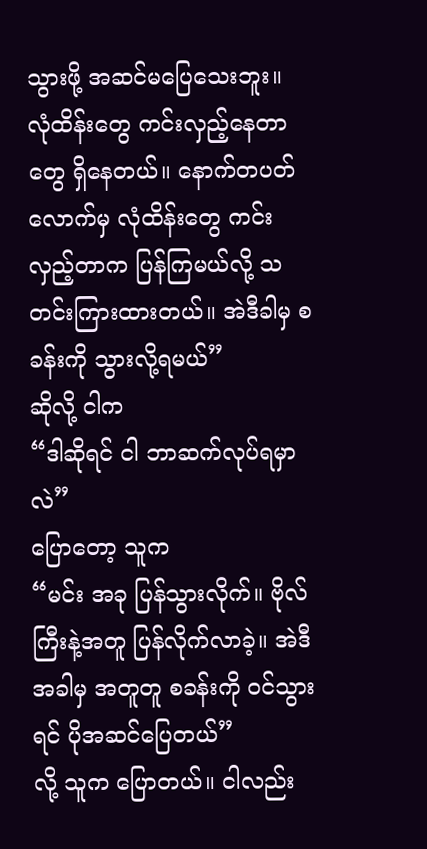သွားဖို့ အဆင်မပြေသေးဘူး။ လုံထိန်းတွေ ကင်းလှည့်နေတာတွေ ရှိနေတယ်။ နောက်တပတ်လောက်မှ လုံထိန်းတွေ ကင်းလှည့်တာက ပြန်ကြမယ်လို့ သတင်းကြားထားတယ်။ အဲဒီခါမှ စခန်းကို သွားလို့ရမယ်”
ဆိုလို့ ငါက
“ဒါဆိုရင် ငါ ဘာဆက်လုပ်ရမှာလဲ”
ပြောတော့ သူက
“မင်း အခု ပြန်သွားလိုက်။ ဗိုလ်ကြီးနဲ့အတူ ပြန်လိုက်လာခဲ့။ အဲဒီအခါမှ အတူတူ စခန်းကို ဝင်သွားရင် ပိုအဆင်ပြေတယ်”
လို့ သူက ပြောတယ်။ ငါလည်း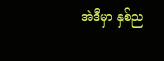အဲဒီမှာ နှစ်ည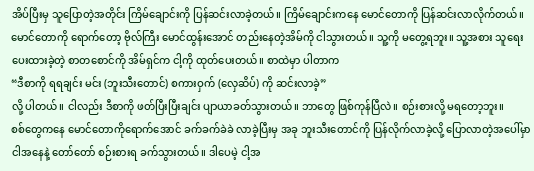အိပ်ပြီးမှ သူပြောတဲ့အတိုင်း ကြိမ်ချောင်းကို ပြန်ဆင်းလာခဲ့တယ်။ ကြိမ်ချောင်းကနေ မောင်တောကို ပြန်ဆင်းလာလိုက်တယ်။
မောင်တောကို ရောက်တော့ ဗိုလ်ကြီး မောင်ထွန်းအောင် တည်းနေတဲ့အိမ်ကို ငါသွားတယ်။ သူ့ကို မတွေ့ရဘူး။ သူ့အစား သူရေးပေးထားခဲ့တဲ့ စာတစောင်ကို အိမ်ရှင်က ငါ့ကို ထုတ်ပေးတယ်။ စာထဲမှာ ပါတာက
“ဒီစာကို ရရချင်း မင်း (ဘူးသီးတောင်) စကားဝှက် (လှေဆိပ်) ကို ဆင်းလာခဲ့”
လို့ ပါတယ်။ ငါလည်း ဒီစာကို ဖတ်ပြီးပြီးချင်း ပျာယာခတ်သွားတယ်။ ဘာတွေ ဖြစ်ကုန်ပြီလဲ။ စဉ်းစားလို့ မရတော့ဘူး။
စစ်တွေကနေ မောင်တောကိုရောက်အောင် ခက်ခက်ခဲခဲ လာခဲ့ပြီးမှ အခု ဘူးသီးတောင်ကို ပြန်လိုက်လာခဲ့လို့ ပြောလာတဲ့အပေါ်မှာ ငါအနေနဲ့ တော်တော် စဉ်းစားရ ခက်သွားတယ်။ ဒါပေမဲ့ ငါ့အ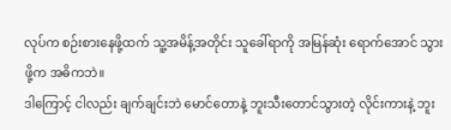လုပ်က စဉ်းစားနေဖို့ထက် သူ့အမိန့်အတိုင်း သူခေါ်ရာကို အမြန်ဆုံး ရောက်အောင် သွားဖို့က အဓိကဘဲ။
ဒါကြောင့် ငါလည်း ချက်ချင်းဘဲ မောင်တောနဲ့ ဘူးသီးတောင်သွားတဲ့ လိုင်းကားနဲ့ ဘူး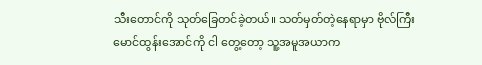သီးတောင်ကို သုတ်ခြေတင်ခဲ့တယ်။ သတ်မှတ်တဲ့နေရာမှာ ဗိုလ်ကြီးမောင်ထွန်းအောင်ကို ငါ တွေ့တော့ သူ့အမူအယာက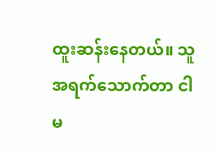ထူးဆန်းနေတယ်။ သူ အရက်သောက်တာ ငါ မ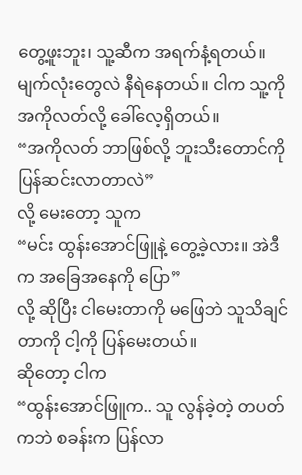တွေ့ဖူးဘူး၊ သူ့ဆီက အရက်နံ့ရတယ်။ မျက်လုံးတွေလဲ နီရဲနေတယ်။ ငါက သူ့ကို အကိုလတ်လို့ ခေါ်လေ့ရှိတယ်။
“အကိုလတ် ဘာဖြစ်လို့ ဘူးသီးတောင်ကို ပြန်ဆင်းလာတာလဲ”
လို့ မေးတော့ သူက
“မင်း ထွန်းအောင်ဖြူနဲ့ တွေ့ခဲ့လား။ အဲဒီက အခြေအနေကို ပြော”
လို့ ဆိုပြီး ငါမေးတာကို မဖြေဘဲ သူသိချင်တာကို ငါ့ကို ပြန်မေးတယ်။
ဆိုတော့ ငါက
“ထွန်းအောင်ဖြူက.. သူ လွန်ခဲ့တဲ့ တပတ်ကဘဲ စခန်းက ပြန်လာ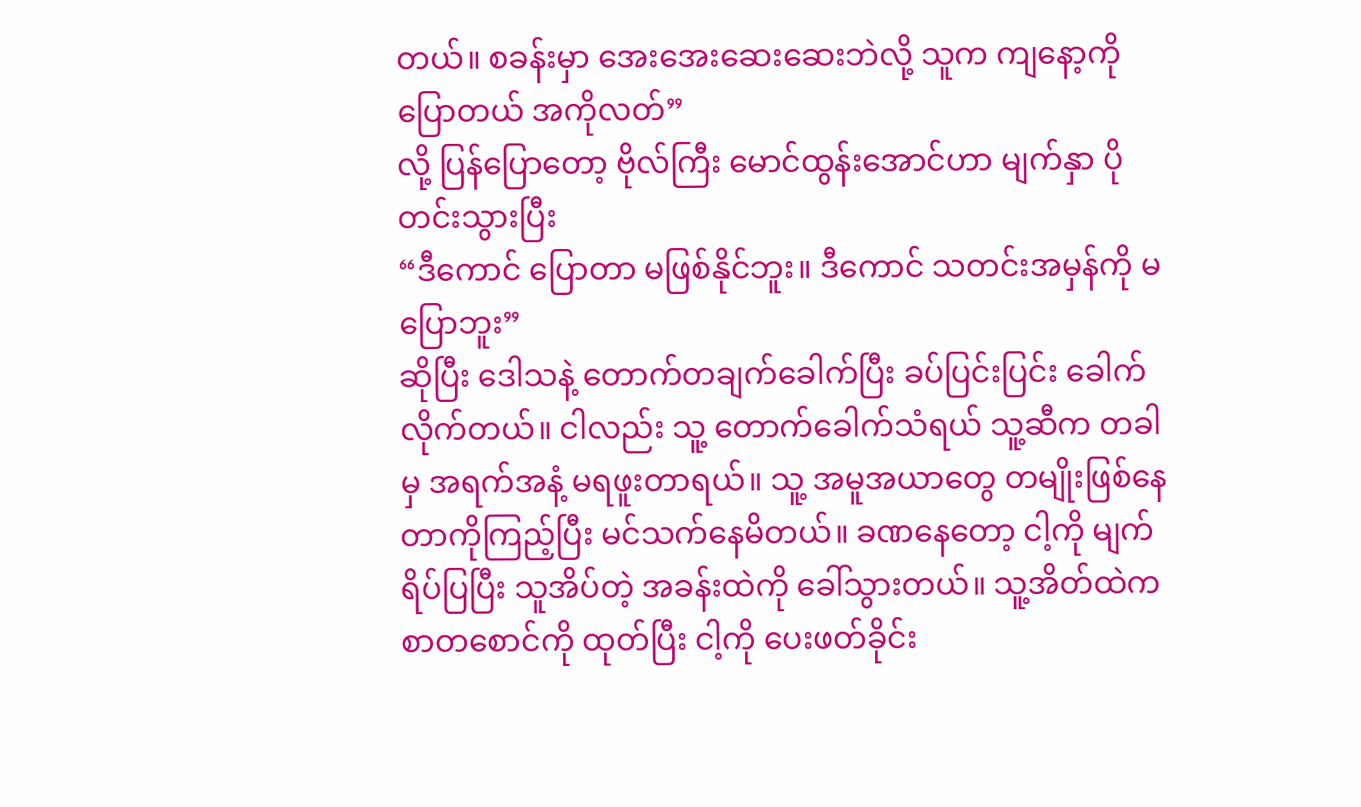တယ်။ စခန်းမှာ အေးအေးဆေးဆေးဘဲလို့ သူက ကျနော့ကို ပြောတယ် အကိုလတ်”
လို့ ပြန်ပြောတော့ ဗိုလ်ကြီး မောင်ထွန်းအောင်ဟာ မျက်နှာ ပိုတင်းသွားပြီး
“ဒီကောင် ပြောတာ မဖြစ်နိုင်ဘူး။ ဒီကောင် သတင်းအမှန်ကို မပြောဘူး”
ဆိုပြီး ဒေါသနဲ့ တောက်တချက်ခေါက်ပြီး ခပ်ပြင်းပြင်း ခေါက်လိုက်တယ်။ ငါလည်း သူ့ တောက်ခေါက်သံရယ် သူ့ဆီက တခါမှ အရက်အနံ့ မရဖူးတာရယ်။ သူ့ အမူအယာတွေ တမျိုးဖြစ်နေတာကိုကြည့်ပြီး မင်သက်နေမိတယ်။ ခဏနေတော့ ငါ့ကို မျက်ရိပ်ပြပြီး သူအိပ်တဲ့ အခန်းထဲကို ခေါ်သွားတယ်။ သူ့အိတ်ထဲက စာတစောင်ကို ထုတ်ပြီး ငါ့ကို ပေးဖတ်ခိုင်း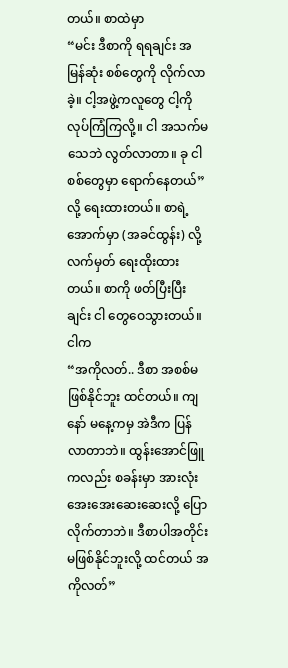တယ်။ စာထဲမှာ
“မင်း ဒီစာကို ရရချင်း အမြန်ဆုံး စစ်တွေကို လိုက်လာခဲ့။ ငါ့အဖွဲ့ကလူတွေ ငါ့ကို လုပ်ကြံကြလို့။ ငါ အသက်မသေဘဲ လွတ်လာတာ။ ခု ငါ စစ်တွေမှာ ရောက်နေတယ်”
လို့ ရေးထားတယ်။ စာရဲ့အောက်မှာ (အခင်ထွန်း) လို့ လက်မှတ် ရေးထိုးထားတယ်။ စာကို ဖတ်ပြီးပြီးချင်း ငါ တွေဝေသွားတယ်။ ငါက
“အကိုလတ်.. ဒီစာ အစစ်မဖြစ်နိုင်ဘူး ထင်တယ်။ ကျနော် မနေ့ကမှ အဲဒီက ပြန်လာတာဘဲ။ ထွန်းအောင်ဖြူကလည်း စခန်းမှာ အားလုံး အေးအေးဆေးဆေးလို့ ပြောလိုက်တာဘဲ။ ဒီစာပါအတိုင်း မဖြစ်နိုင်ဘူးလို့ ထင်တယ် အကိုလတ်”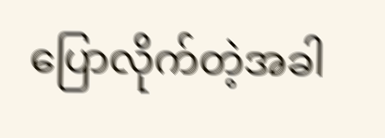ပြောလိုက်တဲ့အခါ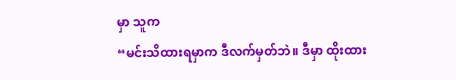မှာ သူက
“မင်းသိထားရမှာက ဒီလက်မှတ်ဘဲ။ ဒီမှာ ထိုးထား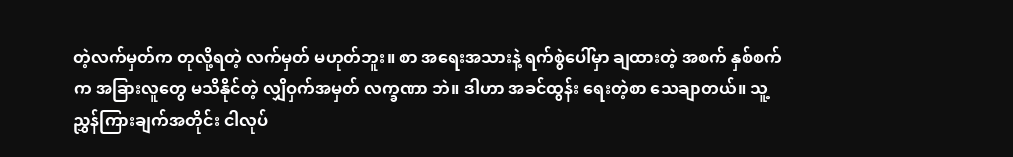တဲ့လက်မှတ်က တုလို့ရတဲ့ လက်မှတ် မဟုတ်ဘူး။ စာ အရေးအသားနဲ့ ရက်စွဲပေါ်မှာ ချထားတဲ့ အစက် နှစ်စက်က အခြားလူတွေ မသိနိုင်တဲ့ လျှိဝှက်အမှတ် လက္ခဏာ ဘဲ။ ဒါဟာ အခင်ထွန်း ရေးတဲ့စာ သေချာတယ်။ သူ့ညွှန်ကြားချက်အတိုင်း ငါလုပ်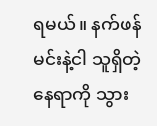ရမယ်။ နက်ဖန် မင်းနဲ့ငါ သူရှိတဲ့နေရာကို သွား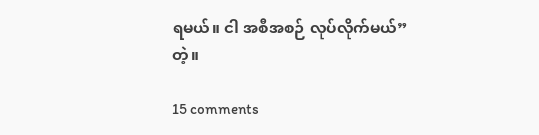ရမယ်။ ငါ အစီအစဉ် လုပ်လိုက်မယ်”
တဲ့။

15 comments